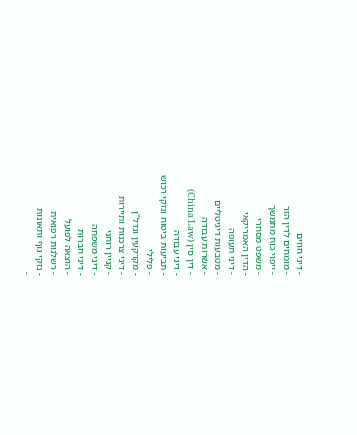- דיני חוזים
- מומחים לדין הזר
- ייפוי כוח מתמשך
- משפט מסחרי
- הדין האמריקאי
- דיני תעופה
- מטבעות דיגיטליים
- אשרות עבודה
- דין סין (China Law)
- דיני עבודה
- תביעות ביטוח ונזקי רכוש
- פלילי
- מקרקעין ונדל"ן
- דיני צרכנות ותיירות
- קניין רוחני
- דיני משפחה
- דיני חברות
- הוצאה לפועל
- רשלנות רפואית
- נזקי גוף ותאונות
-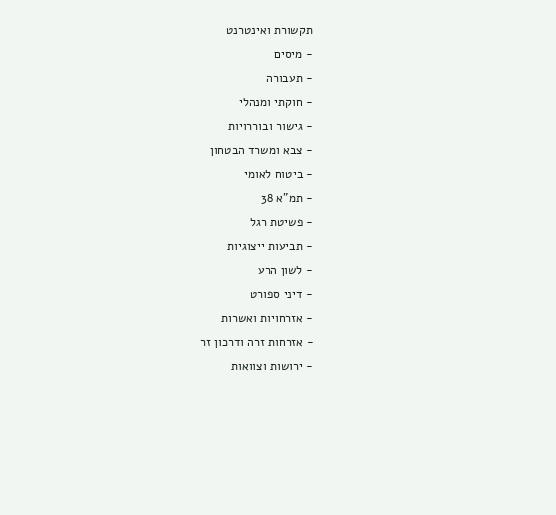תקשורת ואינטרנט
- מיסים
- תעבורה
- חוקתי ומנהלי
- גישור ובוררויות
- צבא ומשרד הבטחון
- ביטוח לאומי
- תמ"א 38
- פשיטת רגל
- תביעות ייצוגיות
- לשון הרע
- דיני ספורט
- אזרחויות ואשרות
- אזרחות זרה ודרכון זר
- ירושות וצוואות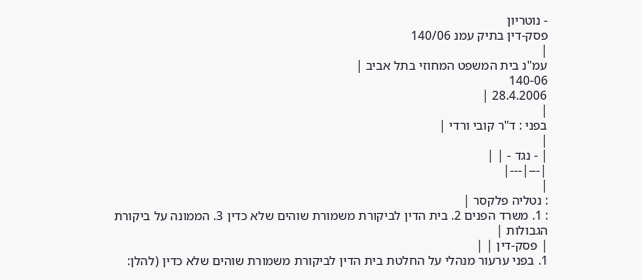- נוטריון
פסק-דין בתיק עמנ 140/06
|
עמ"נ בית המשפט המחוזי בתל אביב |
140-06
28.4.2006 |
|
בפני : ד"ר קובי ורדי |
|
| - נגד - | |
|---|---|
|
: נטליה פלקסר |
: 1. משרד הפנים 2. בית הדין לביקורת משמורת שוהים שלא כדין 3. הממונה על ביקורת הגבולות |
| פסק-דין | |
1. בפני ערעור מנהלי על החלטת בית הדין לביקורת משמורת שוהים שלא כדין (להלן: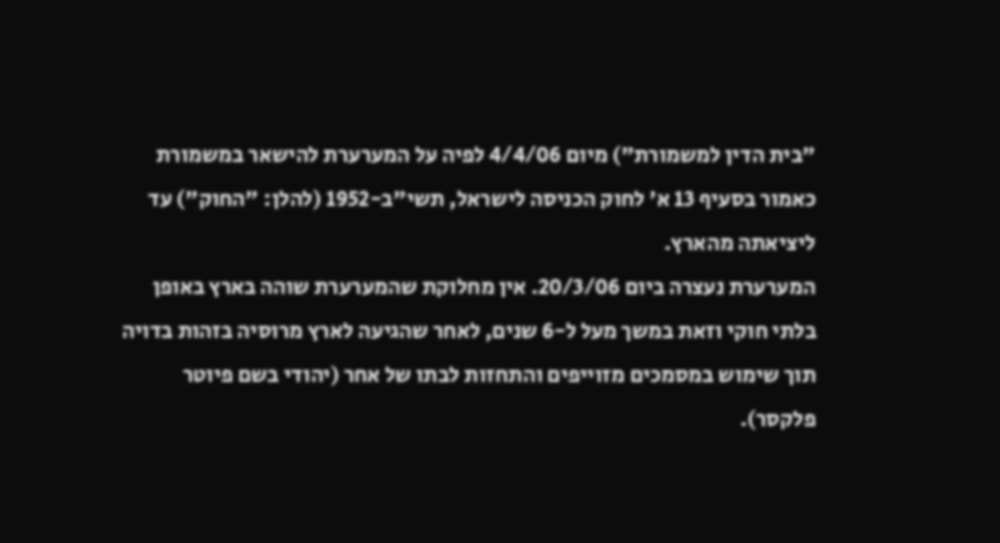"בית הדין למשמורת") מיום 4/4/06 לפיה על המערערת להישאר במשמורת כאמור בסעיף 13 א' לחוק הכניסה לישראל, תשי"ב-1952 (להלן: "החוק") עד ליציאתה מהארץ.
המערערת נעצרה ביום 20/3/06. אין מחלוקת שהמערערת שוהה בארץ באופן בלתי חוקי וזאת במשך מעל ל-6 שנים, לאחר שהגיעה לארץ מרוסיה בזהות בדויה תוך שימוש במסמכים מזוייפים והתחזות לבתו של אחר (יהודי בשם פיוטר פלקסר).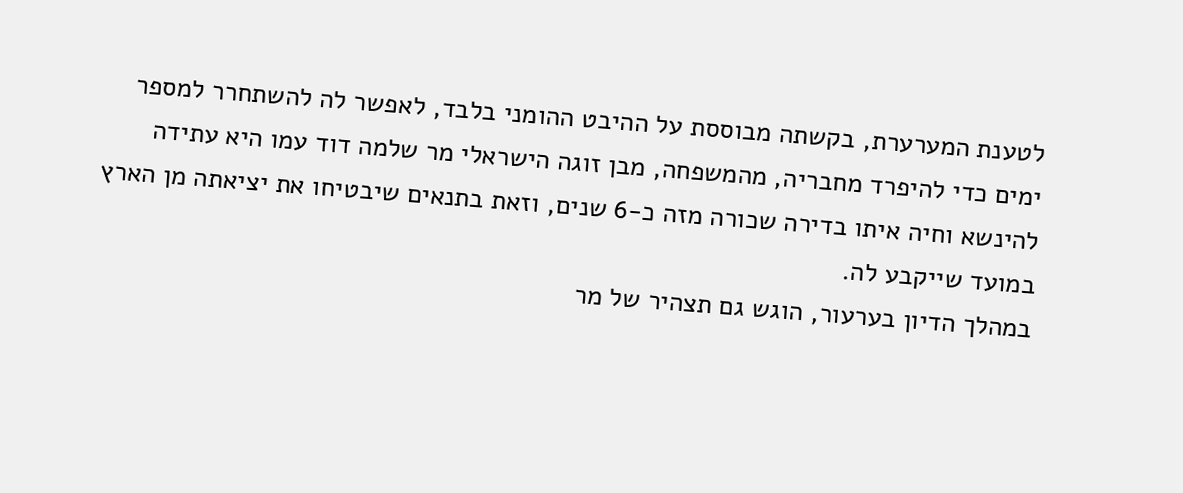לטענת המערערת, בקשתה מבוססת על ההיבט ההומני בלבד, לאפשר לה להשתחרר למספר ימים כדי להיפרד מחבריה, מהמשפחה, מבן זוגה הישראלי מר שלמה דוד עמו היא עתידה להינשא וחיה איתו בדירה שכורה מזה כ-6 שנים, וזאת בתנאים שיבטיחו את יציאתה מן הארץ במועד שייקבע לה.
במהלך הדיון בערעור, הוגש גם תצהיר של מר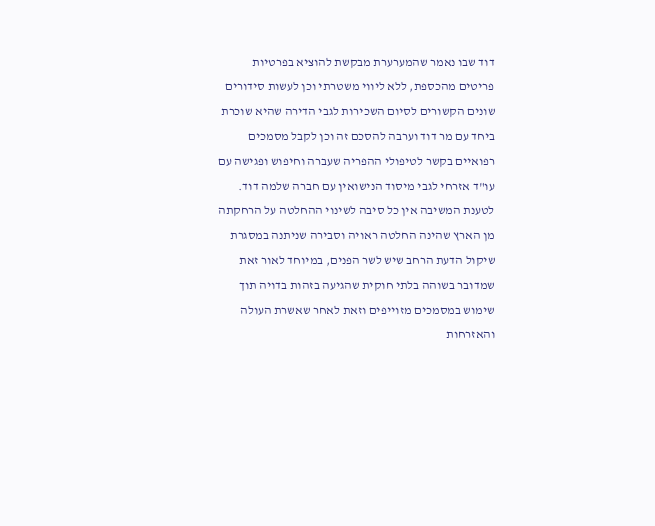דוד שבו נאמר שהמערערת מבקשת להוציא בפרטיות פריטים מהכספת, ללא ליווי משטרתי וכן לעשות סידורים שונים הקשורים לסיום השכירות לגבי הדירה שהיא שוכרת ביחד עם מר דוד וערבה להסכם זה וכן לקבל מסמכים רפואיים בקשר לטיפולי ההפריה שעברה וחיפוש ופגישה עם עו"ד אזרחי לגבי מיסוד הנישואין עם חברה שלמה דוד.
לטענת המשיבה אין כל סיבה לשינוי ההחלטה על הרחקתה מן הארץ שהינה החלטה ראויה וסבירה שניתנה במסגרת שיקול הדעת הרחב שיש לשר הפנים, במיוחד לאור זאת שמדובר בשוהה בלתי חוקית שהגיעה בזהות בדויה תוך שימוש במסמכים מזוייפים וזאת לאחר שאשרת העולה והאזרחות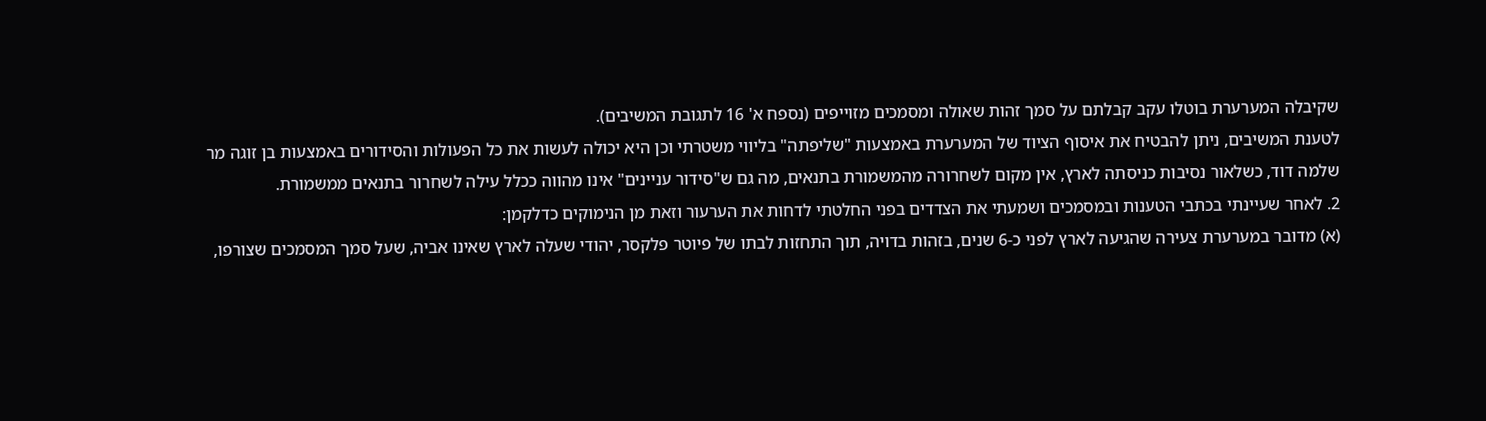שקיבלה המערערת בוטלו עקב קבלתם על סמך זהות שאולה ומסמכים מזוייפים (נספח א' 16 לתגובת המשיבים).
לטענת המשיבים, ניתן להבטיח את איסוף הציוד של המערערת באמצעות "שליפתה" בליווי משטרתי וכן היא יכולה לעשות את כל הפעולות והסידורים באמצעות בן זוגה מר שלמה דוד, כשלאור נסיבות כניסתה לארץ, אין מקום לשחרורה מהמשמורת בתנאים, מה גם ש"סידור עניינים" אינו מהווה ככלל עילה לשחרור בתנאים ממשמורת.
2. לאחר שעיינתי בכתבי הטענות ובמסמכים ושמעתי את הצדדים בפני החלטתי לדחות את הערעור וזאת מן הנימוקים כדלקמן:
(א) מדובר במערערת צעירה שהגיעה לארץ לפני כ-6 שנים, בזהות בדויה, תוך התחזות לבתו של פיוטר פלקסר, יהודי שעלה לארץ שאינו אביה, שעל סמך המסמכים שצורפו,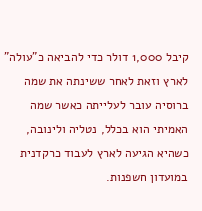קיבל 1,000 דולר כדי להביאה כ"עולה" לארץ וזאת לאחר ששינתה את שמה ברוסיה עובר לעלייתה כאשר שמה האמיתי הוא בכלל, נטליה ולינובה, כשהיא הגיעה לארץ לעבוד כרקדנית במועדון חשפנות.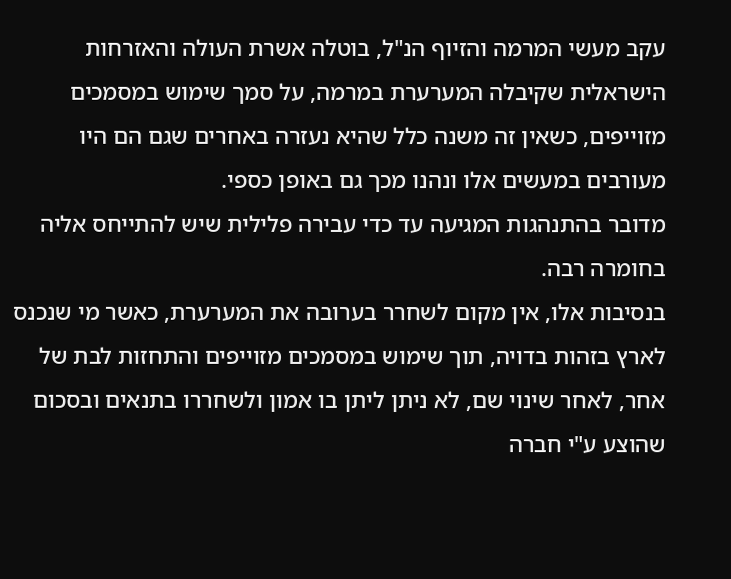עקב מעשי המרמה והזיוף הנ"ל, בוטלה אשרת העולה והאזרחות הישראלית שקיבלה המערערת במרמה, על סמך שימוש במסמכים מזוייפים, כשאין זה משנה כלל שהיא נעזרה באחרים שגם הם היו מעורבים במעשים אלו ונהנו מכך גם באופן כספי.
מדובר בהתנהגות המגיעה עד כדי עבירה פלילית שיש להתייחס אליה בחומרה רבה.
בנסיבות אלו, אין מקום לשחרר בערובה את המערערת, כאשר מי שנכנס לארץ בזהות בדויה, תוך שימוש במסמכים מזוייפים והתחזות לבת של אחר, לאחר שינוי שם, לא ניתן ליתן בו אמון ולשחררו בתנאים ובסכום שהוצע ע"י חברה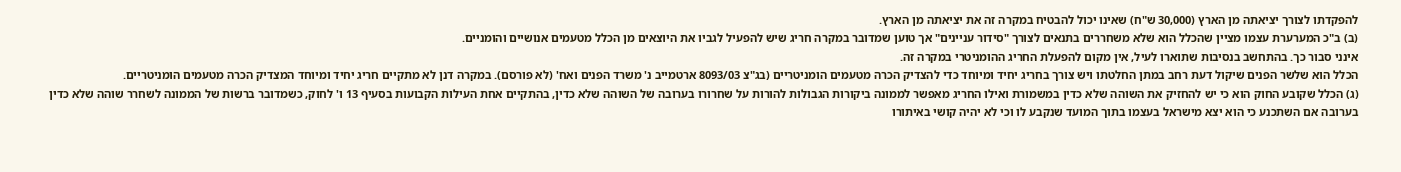להפקדתו לצורך יציאתה מן הארץ (30,000 ש"ח) שאינו יכול להבטיח במקרה זה את יציאתה מן הארץ.
(ב) ב"כ המערערת עצמו מציין שהכלל הוא שלא משחררים בתנאים לצורך "סידור עניינים" אך טוען שמדובר במקרה חריג שיש להפעיל לגביו את היוצאים מן הכלל מטעמים אנושיים והומניים.
אינני סבור כך. בהתחשב בנסיבות שתוארו לעיל, אין מקום להפעלת החריג ההומניטרי במקרה זה.
הכלל הוא שלשר הפנים שיקול דעת רחב במתן החלטתו ויש צורך בחריג יחיד ומיוחד כדי להצדיק הכרה מטעמים הומניטריים (בג"צ 8093/03 ארטמייב נ' משרד הפנים ואח' (לא פורסם). במקרה דנן לא מתקיים חריג יחיד ומיוחד המצדיק הכרה מטעמים הומניטריים.
(ג) הכלל שקובע החוק הוא כי יש להחזיק את השוהה שלא כדין במשמורת ואילו החריג מאפשר לממונה ביקורות הגבולות להורות על שחרורו בערובה של השוהה שלא כדין, בהתקיים אחת העילות הקבועות בסעיף 13 ו' לחוק, כשמדובר ברשות של הממונה לשחרר שוהה שלא כדין בערובה אם השתכנע כי הוא יצא מישראל בעצמו בתוך המועד שנקבע לו וכי לא יהיה קושי באיתורו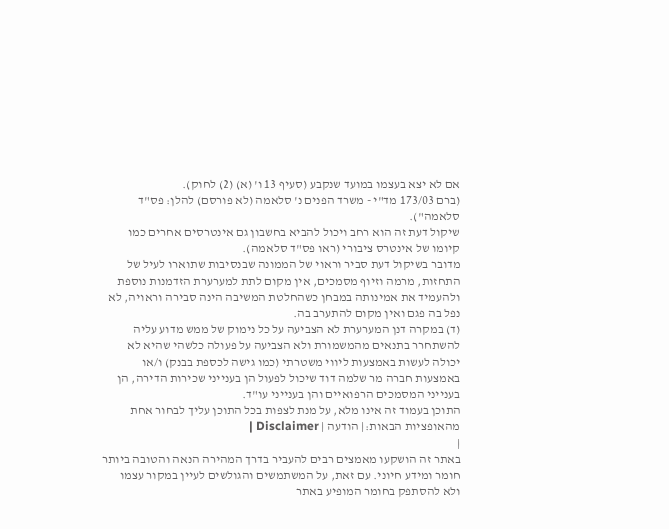אם לא יצא בעצמו במועד שנקבע (סעיף 13 ו' (א) (2) לחוק).
(ברם 173/03 מד"י - משרד הפנים נ' סלאמה (לא פורסם) להלן: פס"ד סלאמה").
שיקול דעת זה הוא רחב ויכול להביא בחשבון גם אינטרסים אחרים כמו קיומו של אינטרס ציבורי (ראו פס"ד סלאמה).
מדובר בשיקול דעת סביר וראוי של הממונה שבנסיבות שתוארו לעיל של התחזות, מרמה וזיוף מסמכים, אין מקום לתת למערערת הזדמנות נוספת ולהעמיד את אמינותה במבחן כשהחלטת המשיבה הינה סבירה וראויה, לא נפל בה פגם ואין מקום להתערב בה.
(ד) במקרה דנן המערערת לא הצביעה על כל נימוק של ממש מדוע עליה להשתחרר בתנאים מהמשמורת ולא הצביעה על פעולה כלשהי שהיא לא יכולה לעשות באמצעות ליווי משטרתי (כמו גישה לכספת בבנק) ו/או באמצעות חברה מר שלמה דוד שיכול לפעול הן בענייני שכירות הדירה, הן בענייני המסמכים הרפואיים והן בענייני עו"ד.
התוכן בעמוד זה אינו מלא, על מנת לצפות בכל התוכן עליך לבחור אחת מהאופציות הבאות:| הודעה | Disclaimer |
|
באתר זה הושקעו מאמצים רבים להעביר בדרך המהירה הנאה והטובה ביותר חומר ומידע חיוני. עם זאת, על המשתמשים והגולשים לעיין במקור עצמו ולא להסתפק בחומר המופיע באתר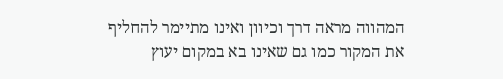המהווה מראה דרך וכיוון ואינו מתיימר להחליף את המקור כמו גם שאינו בא במקום יעוץ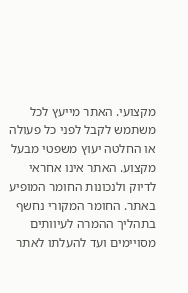מקצועי. האתר מייעץ לכל משתמש לקבל לפני כל פעולה או החלטה יעוץ משפטי מבעל מקצוע. האתר אינו אחראי לדיוק ולנכונות החומר המופיע באתר. החומר המקורי נחשף בתהליך ההמרה לעיוותים מסויימים ועד להעלתו לאתר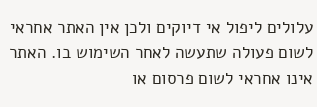עלולים ליפול אי דיוקים ולכן אין האתר אחראי לשום פעולה שתעשה לאחר השימוש בו. האתר אינו אחראי לשום פרסום או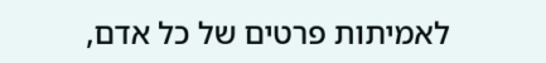לאמיתות פרטים של כל אדם,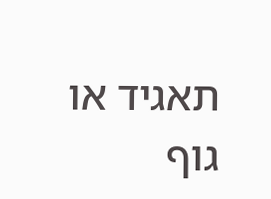תאגיד או גוף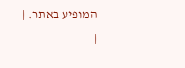המופיע באתר. |
|